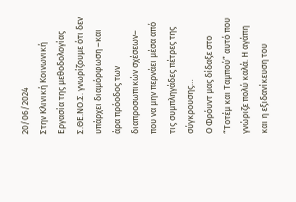20/06/2024
Στην Κλινική Κοινωνική Εργασία της μεθοδολογίας Σ.ΘΕ.ΝΟ.Σ. γνωρίζουμε ότι δεν υπάρχει διαμόρφωση –και άρα πρόοδος των διαπροσωπικών σχέσεων– που να μην περνάει μέσα από τις συμπληγάδες πέτρες της σύγκρουσης…
Ο Φρόυντ μας δίδαξε στο “Τοτέμ και Ταμπού” αυτό που γνώριζε πολύ καλά. Η αγάπη και η εξιδανίκευση του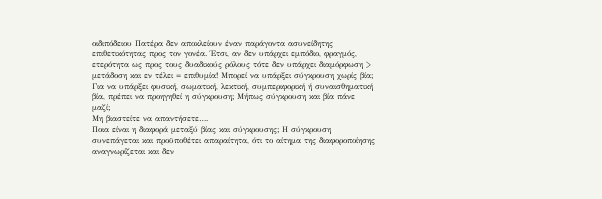οιδιπόδειου Πατέρα δεν αποκλείουν έναν παράγοντα ασυνείδητης επιθετικότητας προς τον γονέα. Έτσι, αν δεν υπάρχει εμπόδιο, φραγμός, ετερότητα ως προς τους δυαδικούς ρόλους τότε δεν υπάρχει διαμόρφωση > μετάδοση και εν τέλει = επιθυμία! Μπορεί να υπάρξει σύγκρουση χωρίς βία; Για να υπάρξει φυσική, σωματική, λεκτική, συμπεριφορική ή συναισθηματική βία, πρέπει να προηγηθεί η σύγκρουση; Μήπως σύγκρουση και βία πάνε μαζί;
Μη βιαστείτε να απαντήσετε….
Ποια είναι η διαφορά μεταξύ βίας και σύγκρουσης; Η σύγκρουση συνεπάγεται και προϋποθέτει απαραίτητα, ότι το αίτημα της διαφοροποίησης αναγνωρίζεται και δεν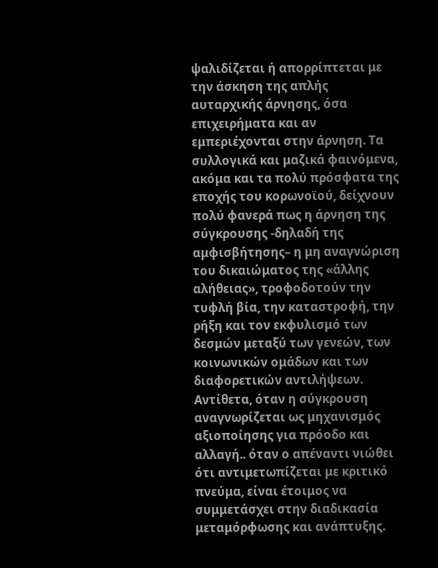ψαλιδίζεται ή απορρίπτεται με την άσκηση της απλής αυταρχικής άρνησης, όσα επιχειρήματα και αν εμπεριέχονται στην άρνηση. Τα συλλογικά και μαζικά φαινόμενα, ακόμα και τα πολύ πρόσφατα της εποχής του κορωνοϊού, δείχνουν πολύ φανερά πως η άρνηση της σύγκρουσης -δηλαδή της αμφισβήτησης– η μη αναγνώριση του δικαιώματος της «άλλης αλήθειας», τροφοδοτούν την τυφλή βία, την καταστροφή, την ρήξη και τον εκφυλισμό των δεσμών μεταξύ των γενεών, των κοινωνικών ομάδων και των διαφορετικών αντιλήψεων. Αντίθετα, όταν η σύγκρουση αναγνωρίζεται ως μηχανισμός αξιοποίησης για πρόοδο και αλλαγή.. όταν ο απέναντι νιώθει ότι αντιμετωπίζεται με κριτικό πνεύμα, είναι έτοιμος να συμμετάσχει στην διαδικασία μεταμόρφωσης και ανάπτυξης.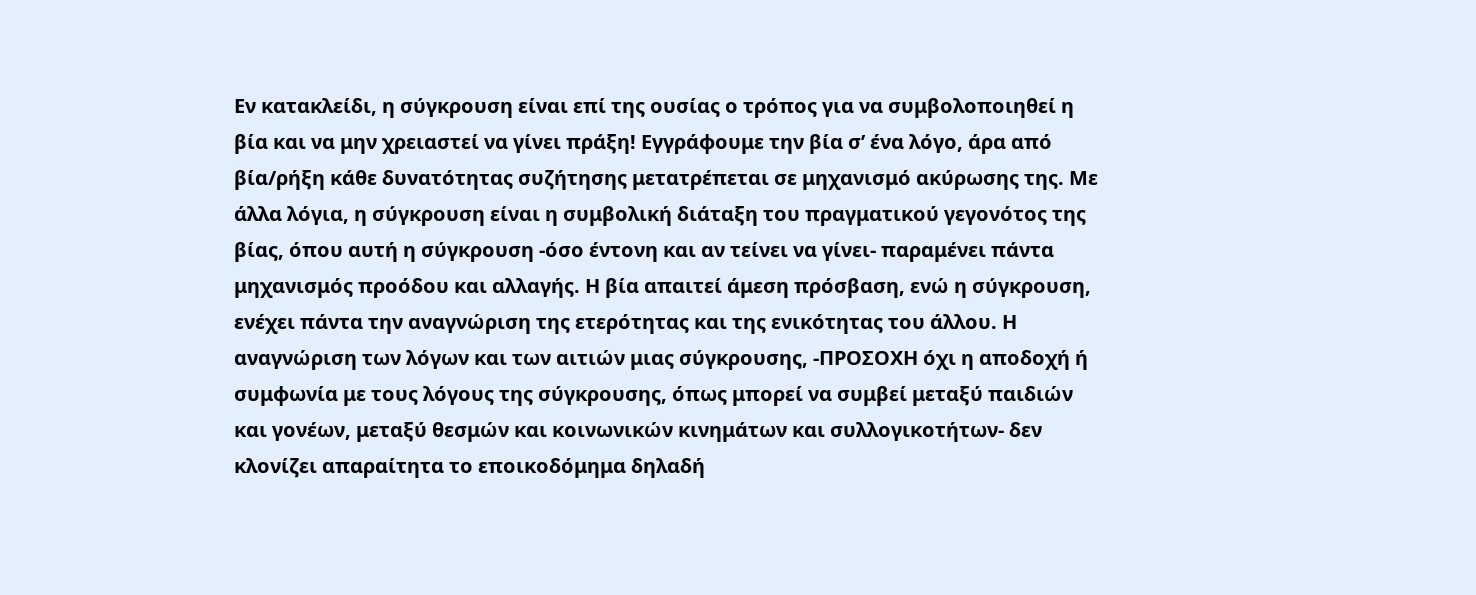Εν κατακλείδι, η σύγκρουση είναι επί της ουσίας ο τρόπος για να συμβολοποιηθεί η βία και να μην χρειαστεί να γίνει πράξη! Εγγράφουμε την βία σ’ ένα λόγο, άρα από βία/ρήξη κάθε δυνατότητας συζήτησης μετατρέπεται σε μηχανισμό ακύρωσης της. Με άλλα λόγια, η σύγκρουση είναι η συμβολική διάταξη του πραγματικού γεγονότος της βίας, όπου αυτή η σύγκρουση -όσο έντονη και αν τείνει να γίνει- παραμένει πάντα μηχανισμός προόδου και αλλαγής. Η βία απαιτεί άμεση πρόσβαση, ενώ η σύγκρουση, ενέχει πάντα την αναγνώριση της ετερότητας και της ενικότητας του άλλου. Η αναγνώριση των λόγων και των αιτιών μιας σύγκρουσης, -ΠΡΟΣΟΧΗ όχι η αποδοχή ή συμφωνία με τους λόγους της σύγκρουσης, όπως μπορεί να συμβεί μεταξύ παιδιών και γονέων, μεταξύ θεσμών και κοινωνικών κινημάτων και συλλογικοτήτων- δεν κλονίζει απαραίτητα το εποικοδόμημα δηλαδή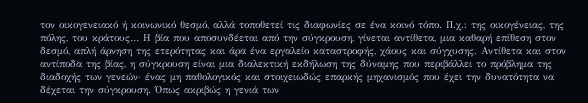τον οικογενειακό ή κοινωνικό θεσμό, αλλά τοποθετεί τις διαφωνίες σε ένα κοινό τόπο. Π.χ.: της οικογένειας, της πόλης, του κράτους… Η βία που αποσυνδέεται από την σύγκρουση, γίνεται αντίθετα, μια καθαρή επίθεση στον δεσμό, απλή άρνηση της ετερότητας και άρα ένα εργαλείο καταστροφής, χάους και σύγχυσης. Αντίθετα και στον αντίποδα της βίας, η σύγκρουση είναι μια διαλεκτική εκδήλωση της δύναμης που περιβάλλει το πρόβλημα της διαδοχής των γενεών· ένας μη παθολογικός και στοιχειωδώς επαρκής μηχανισμός που έχει την δυνατότητα να δέχεται την σύγκρουση. Όπως ακριβώς η γενιά των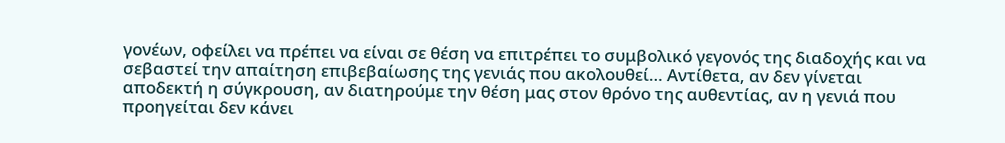γονέων, οφείλει να πρέπει να είναι σε θέση να επιτρέπει το συμβολικό γεγονός της διαδοχής και να σεβαστεί την απαίτηση επιβεβαίωσης της γενιάς που ακολουθεί… Αντίθετα, αν δεν γίνεται αποδεκτή η σύγκρουση, αν διατηρούμε την θέση μας στον θρόνο της αυθεντίας, αν η γενιά που προηγείται δεν κάνει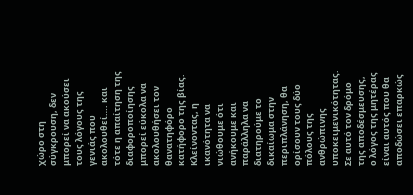χώρο στη σύγκρουση, δεν μπορεί να ακούσει τους λόγους της γενιάς που ακολουθεί…. και τότε η απαίτηση της διαφοροποίησης μπορεί εύκολα να ακολουθήσει τον θανατηφόρο κατήφορο της βίας.
Κλείνοντας, η ικανότητα να νιώθουμε ότι ανήκουμε και παράλληλα να διατηρούμε το δικαίωμα στην περιπλάνηση, θα ορίσουν τους δύο πόλους της ανθρώπινης υποκειμενικότητας. Σε αυτό τον δρόμο της αποδέσμευσης, ο λόγος της μητέρας είναι αυτός που θα αποδώσει επαρκώς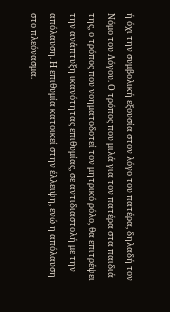ή όχι την συμβολική εξουσία στον λόγο του πατέρα, δηλαδή τον Νόμο του Λόγου. Ο τρόπος που μιλά για τον πατέρα στα παιδιά της, ο τρόπος που νοηματοδοτεί τον μητρικό ρόλο, θα επιτρέψει την ανάπτυξη ικανότητας επιθυμίας, σε αντιδιαστολή με την απόλαυση. Η επιθυμία κατοικεί στην έλλειψη, ενώ η απόλαυση στο πλεόνασμα.